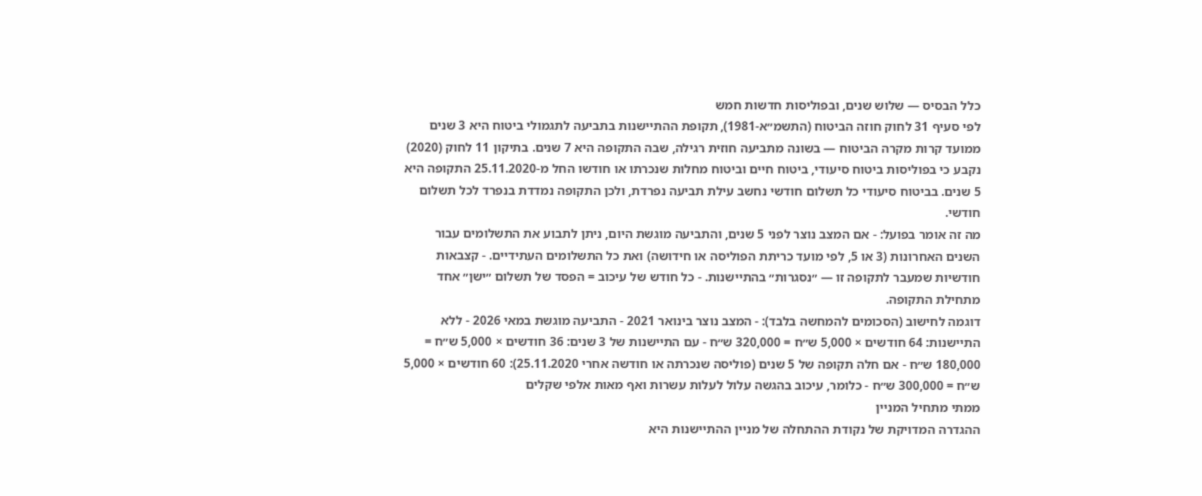כלל הבסיס — שלוש שנים, ובפוליסות חדשות חמש
לפי סעיף 31 לחוק חוזה הביטוח (התשמ״א-1981), תקופת ההתיישנות בתביעה לתגמולי ביטוח היא 3 שנים ממועד קרות מקרה הביטוח — בשונה מתביעה חוזית רגילה, שבה התקופה היא 7 שנים. בתיקון 11 לחוק (2020) נקבע כי בפוליסות ביטוח סיעודי, ביטוח חיים וביטוח מחלות שנכרתו או חודשו החל מ-25.11.2020 התקופה היא 5 שנים. בביטוח סיעודי כל תשלום חודשי נחשב עילת תביעה נפרדת, ולכן התקופה נמדדת בנפרד לכל תשלום חודשי.
מה זה אומר בפועל: - אם המצב נוצר לפני 5 שנים, והתביעה מוגשת היום, ניתן לתבוע את התשלומים עבור השנים האחרונות (3 או 5, לפי מועד כריתת הפוליסה או חידושה) ואת כל התשלומים העתידיים. - קצבאות חודשיות שמעבר לתקופה זו — ״נסגרות״ בהתיישנות. - כל חודש של עיכוב = הפסד של תשלום ״ישן״ אחד מתחילת התקופה.
דוגמה לחישוב (הסכומים להמחשה בלבד): - המצב נוצר בינואר 2021 - התביעה מוגשת במאי 2026 - ללא התיישנות: 64 חודשים × 5,000 ש״ח = 320,000 ש״ח - עם התיישנות של 3 שנים: 36 חודשים × 5,000 ש״ח = 180,000 ש״ח - אם חלה תקופה של 5 שנים (פוליסה שנכרתה או חודשה אחרי 25.11.2020): 60 חודשים × 5,000 ש״ח = 300,000 ש״ח - כלומר, עיכוב בהגשה עלול לעלות עשרות ואף מאות אלפי שקלים
ממתי מתחיל המניין
ההגדרה המדויקת של נקודת ההתחלה של מניין ההתיישנות היא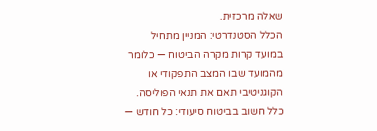שאלה מרכזית.
הכלל הסטנדרטי: המניין מתחיל במועד קרות מקרה הביטוח — כלומר מהמועד שבו המצב התפקודי או הקוגניטיבי תאם את תנאי הפוליסה.
כלל חשוב בביטוח סיעודי: כל חודש —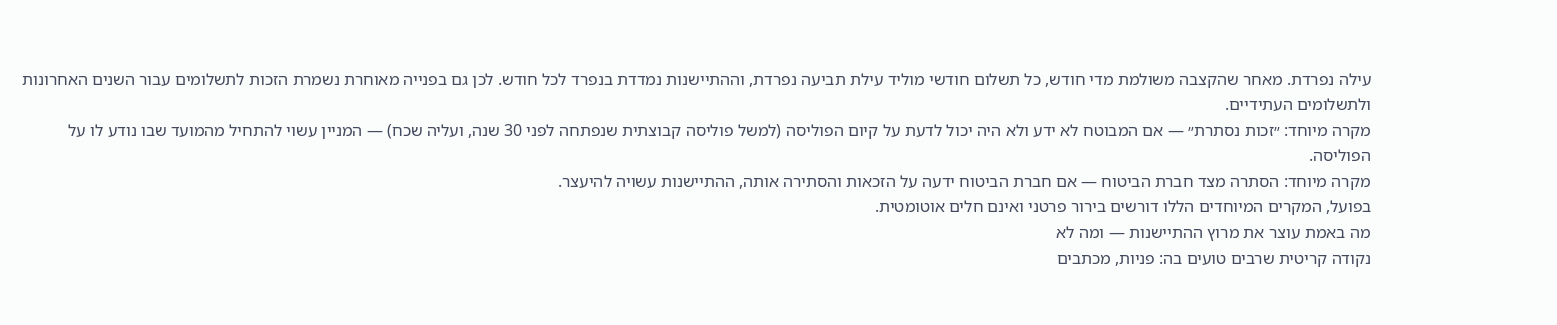עילה נפרדת. מאחר שהקצבה משולמת מדי חודש, כל תשלום חודשי מוליד עילת תביעה נפרדת, וההתיישנות נמדדת בנפרד לכל חודש. לכן גם בפנייה מאוחרת נשמרת הזכות לתשלומים עבור השנים האחרונות ולתשלומים העתידיים.
מקרה מיוחד: ״זכות נסתרת״ — אם המבוטח לא ידע ולא היה יכול לדעת על קיום הפוליסה (למשל פוליסה קבוצתית שנפתחה לפני 30 שנה, ועליה שכח) — המניין עשוי להתחיל מהמועד שבו נודע לו על הפוליסה.
מקרה מיוחד: הסתרה מצד חברת הביטוח — אם חברת הביטוח ידעה על הזכאות והסתירה אותה, ההתיישנות עשויה להיעצר.
בפועל, המקרים המיוחדים הללו דורשים בירור פרטני ואינם חלים אוטומטית.
מה באמת עוצר את מרוץ ההתיישנות — ומה לא
נקודה קריטית שרבים טועים בה: פניות, מכתבים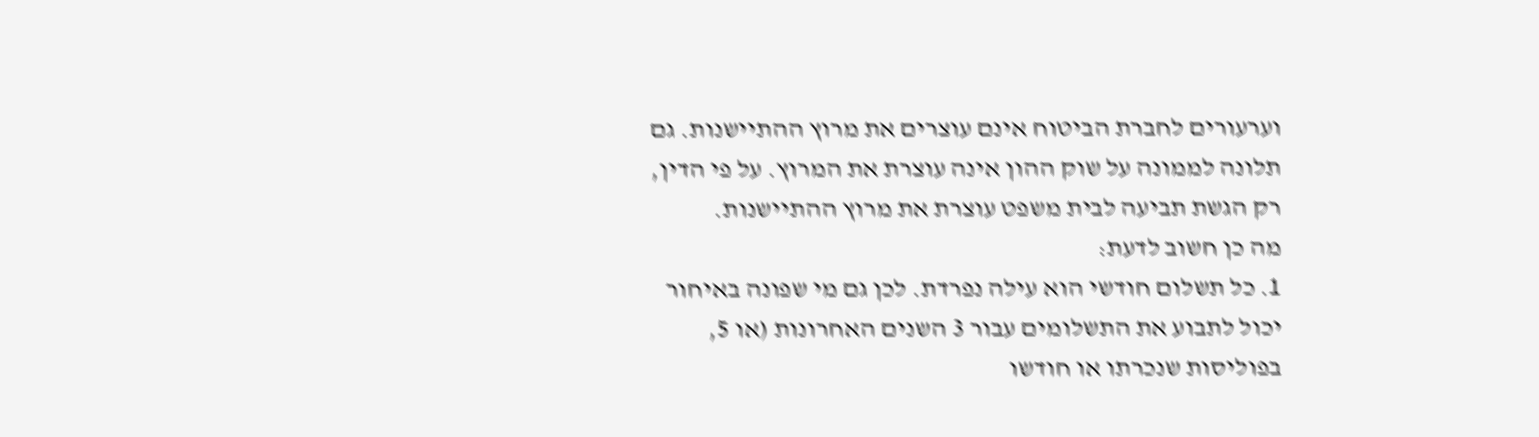וערעורים לחברת הביטוח אינם עוצרים את מרוץ ההתיישנות. גם תלונה לממונה על שוק ההון אינה עוצרת את המרוץ. על פי הדין, רק הגשת תביעה לבית משפט עוצרת את מרוץ ההתיישנות.
מה כן חשוב לדעת:
1. כל תשלום חודשי הוא עילה נפרדת. לכן גם מי שפונה באיחור יכול לתבוע את התשלומים עבור 3 השנים האחרונות (או 5, בפוליסות שנכרתו או חודשו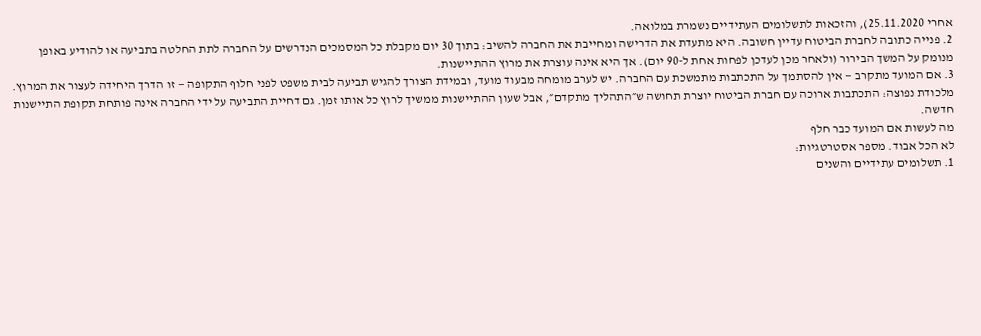אחרי 25.11.2020), והזכאות לתשלומים העתידיים נשמרת במלואה.
2. פנייה כתובה לחברת הביטוח עדיין חשובה. היא מתעדת את הדרישה ומחייבת את החברה להשיב: בתוך 30 יום מקבלת כל המסמכים הנדרשים על החברה לתת החלטה בתביעה או להודיע באופן מנומק על המשך הבירור (ולאחר מכן לעדכן לפחות אחת ל-90 יום). אך היא אינה עוצרת את מרוץ ההתיישנות.
3. אם המועד מתקרב — אין להסתמך על התכתבות מתמשכת עם החברה. יש לערב מומחה מבעוד מועד, ובמידת הצורך להגיש תביעה לבית משפט לפני חלוף התקופה — זו הדרך היחידה לעצור את המרוץ.
מלכודת נפוצה: התכתבות ארוכה עם חברת הביטוח יוצרת תחושה ש״התהליך מתקדם״, אבל שעון ההתיישנות ממשיך לרוץ כל אותו זמן. גם דחיית התביעה על ידי החברה אינה פותחת תקופת התיישנות חדשה.
מה לעשות אם המועד כבר חלף
לא הכל אבוד. מספר אסטרטגיות:
1. תשלומים עתידיים והשנים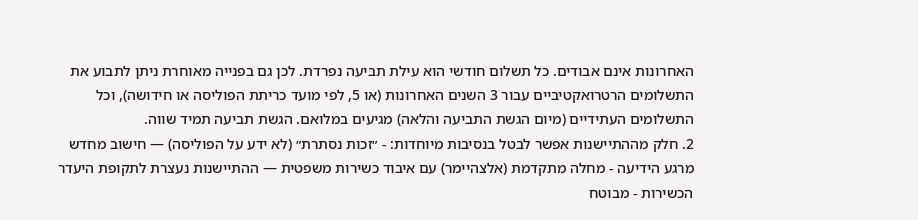האחרונות אינם אבודים. כל תשלום חודשי הוא עילת תביעה נפרדת. לכן גם בפנייה מאוחרת ניתן לתבוע את התשלומים הרטרואקטיביים עבור 3 השנים האחרונות (או 5, לפי מועד כריתת הפוליסה או חידושה), וכל התשלומים העתידיים (מיום הגשת התביעה והלאה) מגיעים במלואם. הגשת תביעה תמיד שווה.
2. חלק מההתיישנות אפשר לבטל בנסיבות מיוחדות: - ״זכות נסתרת״ (לא ידע על הפוליסה) — חישוב מחדש מרגע הידיעה - מחלה מתקדמת (אלצהיימר) עם איבוד כשירות משפטית — ההתיישנות נעצרת לתקופת היעדר הכשירות - מבוטח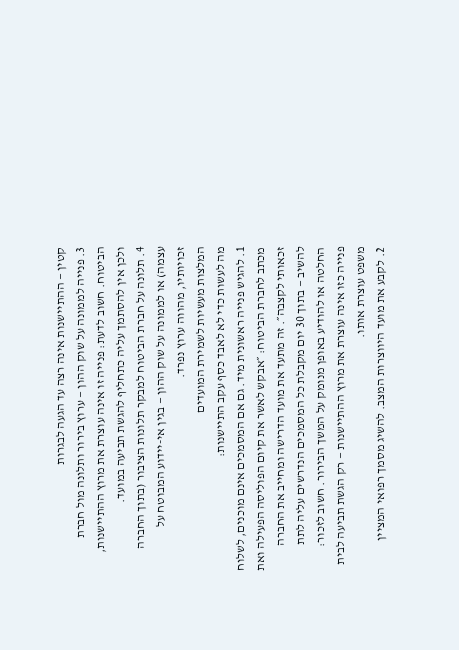קטין — ההתיישנות אינה רצה עד הגעה לבגרות
3. פנייה לממונה על שוק ההון — ערוץ בירור ותלונה מול חברת הביטוח. חשוב לדעת: פנייה זו אינה עוצרת את מרוץ ההתיישנות, ולכן אין להסתמך עליה כתחליף להגשת תביעה במועד.
4. תלונה על חברת הביטוח למבקר תלונות הציבור (בתוך החברה עצמה) או לממונה על שוק ההון — בגין אי-יידוע המבוטח על זכויותיו, מהווה ערוץ נפרד.
המלצות מעשיות לשמירת המועדים
מה לעשות כדי לא לאבד כסף עקב התיישנות:
1. להגיש פנייה ראשונית מיד. גם אם המסמכים אינם מוכנים, לשלוח מכתב לחברת הביטוח: ״אבקש לאשר את קיום הפוליסה הפעילה ואת זכאותי לקצבה״. זה מתעד את מועד הדרישה ומחייב את החברה להשיב — בתוך 30 יום מקבלת כל המסמכים הנדרשים עליה לתת החלטה או להודיע באופן מנומק על המשך הבירור. חשוב לזכור: פנייה כזו אינה עוצרת את מרוץ ההתיישנות — רק הגשת תביעה לבית משפט עוצרת אותו.
2. לקבע את מועד היווצרות המצב. להשיג מסמך רפואי המציין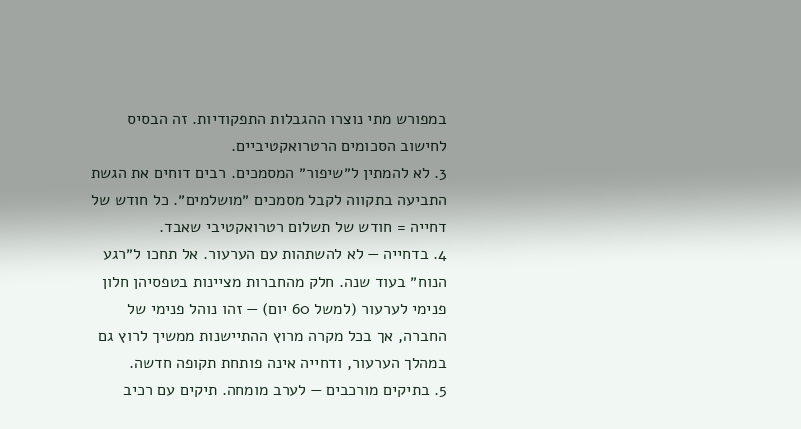במפורש מתי נוצרו ההגבלות התפקודיות. זה הבסיס לחישוב הסכומים הרטרואקטיביים.
3. לא להמתין ל״שיפור״ המסמכים. רבים דוחים את הגשת התביעה בתקווה לקבל מסמכים ״מושלמים״. כל חודש של דחייה = חודש של תשלום רטרואקטיבי שאבד.
4. בדחייה — לא להשתהות עם הערעור. אל תחכו ל״רגע הנוח״ בעוד שנה. חלק מהחברות מציינות בטפסיהן חלון פנימי לערעור (למשל 60 יום) — זהו נוהל פנימי של החברה, אך בכל מקרה מרוץ ההתיישנות ממשיך לרוץ גם במהלך הערעור, ודחייה אינה פותחת תקופה חדשה.
5. בתיקים מורכבים — לערב מומחה. תיקים עם רכיב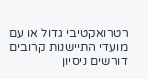רטרואקטיבי גדול או עם מועדי התיישנות קרובים דורשים ניסיון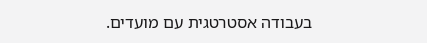בעבודה אסטרטגית עם מועדים.